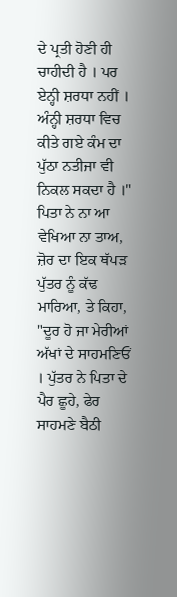ਦੇ ਪ੍ਰਤੀ ਹੋਣੀ ਹੀ ਚਾਹੀਦੀ ਹੈ । ਪਰ ਏਨ੍ਹੀ ਸ਼ਰਧਾ ਨਹੀਂ । ਅੰਨ੍ਹੀ ਸ਼ਰਧਾ ਵਿਚ ਕੀਤੇ ਗਏ ਕੰਮ ਦਾ ਪੁੱਠਾ ਨਤੀਜਾ ਵੀ ਨਿਕਲ ਸਕਦਾ ਹੈ ।" ਪਿਤਾ ਨੇ ਨਾ ਆ ਵੇਖਿਆ ਨਾ ਤਾਅ, ਜ਼ੋਰ ਦਾ ਇਕ ਥੱਪੜ ਪੁੱਤਰ ਨੂੰ ਕੱਢ ਮਾਰਿਆ, ਤੇ ਕਿਹਾ, "ਦੂਰ ਹੋ ਜਾ ਮੇਰੀਆਂ ਅੱਖਾਂ ਦੇ ਸਾਹਮਣਿਓਂ । ਪੁੱਤਰ ਨੇ ਪਿਤਾ ਦੇ ਪੈਰ ਛੂਹੇ, ਫੇਰ ਸਾਹਮਣੇ ਬੈਠੀ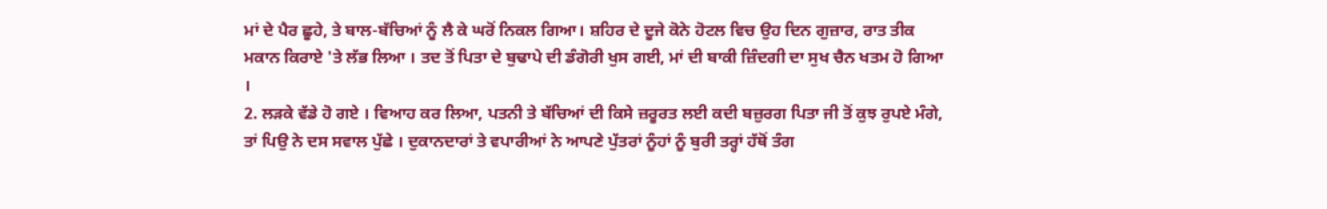ਮਾਂ ਦੇ ਪੈਰ ਛੂਹੇ, ਤੇ ਬਾਲ-ਬੱਚਿਆਂ ਨੂੰ ਲੈ ਕੇ ਘਰੋਂ ਨਿਕਲ ਗਿਆ। ਸ਼ਹਿਰ ਦੇ ਦੂਜੇ ਕੋਨੇ ਹੋਟਲ ਵਿਚ ਉਹ ਦਿਨ ਗੁਜ਼ਾਰ, ਰਾਤ ਤੀਕ ਮਕਾਨ ਕਿਰਾਏ 'ਤੇ ਲੱਭ ਲਿਆ । ਤਦ ਤੋਂ ਪਿਤਾ ਦੇ ਬੁਢਾਪੇ ਦੀ ਡੰਗੋਰੀ ਖੁਸ ਗਈ, ਮਾਂ ਦੀ ਬਾਕੀ ਜ਼ਿੰਦਗੀ ਦਾ ਸੁਖ ਚੈਨ ਖਤਮ ਹੋ ਗਿਆ ।
2. ਲੜਕੇ ਵੱਡੇ ਹੋ ਗਏ । ਵਿਆਹ ਕਰ ਲਿਆ, ਪਤਨੀ ਤੇ ਬੱਚਿਆਂ ਦੀ ਕਿਸੇ ਜ਼ਰੂਰਤ ਲਈ ਕਦੀ ਬਜ਼ੁਰਗ ਪਿਤਾ ਜੀ ਤੋਂ ਕੁਝ ਰੁਪਏ ਮੰਗੇ, ਤਾਂ ਪਿਉ ਨੇ ਦਸ ਸਵਾਲ ਪੁੱਛੇ । ਦੁਕਾਨਦਾਰਾਂ ਤੇ ਵਪਾਰੀਆਂ ਨੇ ਆਪਣੇ ਪੁੱਤਰਾਂ ਨੂੰਹਾਂ ਨੂੰ ਬੁਰੀ ਤਰ੍ਹਾਂ ਹੱਥੋਂ ਤੰਗ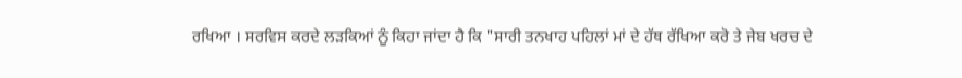ਰਖਿਆ । ਸਰਵਿਸ ਕਰਦੇ ਲੜਕਿਆਂ ਨੂੰ ਕਿਹਾ ਜਾਂਦਾ ਹੈ ਕਿ "ਸਾਰੀ ਤਨਖਾਹ ਪਹਿਲਾਂ ਮਾਂ ਦੇ ਹੱਥ ਰੱਖਿਆ ਕਰੋ ਤੇ ਜੇਬ ਖਰਚ ਦੇ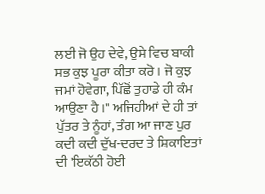ਲਈ ਜੋ ਉਹ ਦੇਵੇ, ਉਸੇ ਵਿਚ ਬਾਕੀ ਸਭ ਕੁਝ ਪੂਰਾ ਕੀਤਾ ਕਰੋ । ਜੋ ਕੁਝ ਜਮਾਂ ਹੋਵੇਗਾ, ਪਿੱਛੋਂ ਤੁਹਾਡੇ ਹੀ ਕੰਮ ਆਉਣਾ ਹੈ ।" ਅਜਿਹੀਆਂ ਦੇ ਹੀ ਤਾਂ ਪੁੱਤਰ ਤੇ ਨੂੰਹਾਂ, ਤੰਗ ਆ ਜਾਣ ਪੁਰ ਕਦੀ ਕਦੀ ਦੁੱਖ-ਦਰਦ ਤੇ ਸ਼ਿਕਾਇਤਾਂ ਦੀ 'ਇਕੱਠੀ ਹੋਈ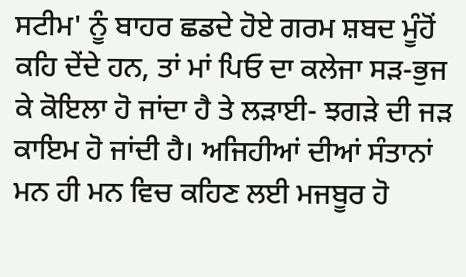ਸਟੀਮ' ਨੂੰ ਬਾਹਰ ਛਡਦੇ ਹੋਏ ਗਰਮ ਸ਼ਬਦ ਮੂੰਹੋਂ ਕਹਿ ਦੇਂਦੇ ਹਨ, ਤਾਂ ਮਾਂ ਪਿਓ ਦਾ ਕਲੇਜਾ ਸੜ-ਭੁਜ ਕੇ ਕੋਇਲਾ ਹੋ ਜਾਂਦਾ ਹੈ ਤੇ ਲੜਾਈ- ਝਗੜੇ ਦੀ ਜੜ ਕਾਇਮ ਹੋ ਜਾਂਦੀ ਹੈ। ਅਜਿਹੀਆਂ ਦੀਆਂ ਸੰਤਾਨਾਂ ਮਨ ਹੀ ਮਨ ਵਿਚ ਕਹਿਣ ਲਈ ਮਜਬੂਰ ਹੋ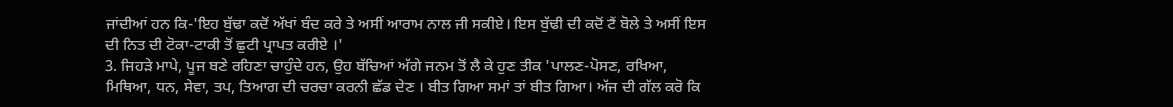ਜਾਂਦੀਆਂ ਹਨ ਕਿ-'ਇਹ ਬੁੱਢਾ ਕਦੋਂ ਅੱਖਾਂ ਬੰਦ ਕਰੇ ਤੇ ਅਸੀਂ ਆਰਾਮ ਨਾਲ ਜੀ ਸਕੀਏ। ਇਸ ਬੁੱਢੀ ਦੀ ਕਦੋਂ ਟੈਂ ਬੋਲੇ ਤੇ ਅਸੀਂ ਇਸ ਦੀ ਨਿਤ ਦੀ ਟੋਕਾ-ਟਾਕੀ ਤੋਂ ਛੁਟੀ ਪ੍ਰਾਪਤ ਕਰੀਏ ।'
3. ਜਿਹੜੇ ਮਾਪੇ, ਪੂਜ ਬਣੇ ਰਹਿਣਾ ਚਾਹੁੰਦੇ ਹਨ, ਉਹ ਬੱਚਿਆਂ ਅੱਗੇ ਜਨਮ ਤੋਂ ਲੈ ਕੇ ਹੁਣ ਤੀਕ 'ਪਾਲਣ-ਪੋਸਣ, ਰਖਿਆ, ਮਿਥਿਆ, ਧਨ, ਸੇਵਾ, ਤਪ, ਤਿਆਗ ਦੀ ਚਰਚਾ ਕਰਨੀ ਛੱਡ ਦੇਣ । ਬੀਤ ਗਿਆ ਸਮਾਂ ਤਾਂ ਬੀਤ ਗਿਆ। ਅੱਜ ਦੀ ਗੱਲ ਕਰੋ ਕਿ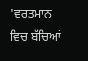'ਵਰਤਮਾਨ ਵਿਚ ਬੱਚਿਆਂ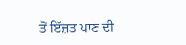ਤੋਂ ਇੱਜ਼ਤ ਪਾਣ ਦੀ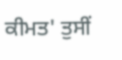ਕੀਮਤ' ਤੁਸੀਂ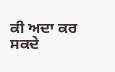ਕੀ ਅਦਾ ਕਰ ਸਕਦੇ